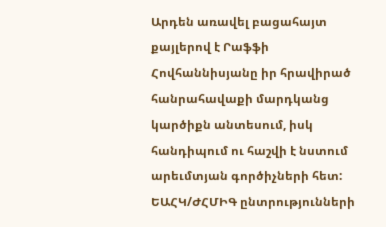Արդեն առավել բացահայտ քայլերով է Րաֆֆի Հովհաննիսյանը իր հրավիրած հանրահավաքի մարդկանց կարծիքն անտեսում, իսկ հանդիպում ու հաշվի է նստում արեւմտյան գործիչների հետ: ԵԱՀԿ/ԺՀՄԻԳ ընտրությունների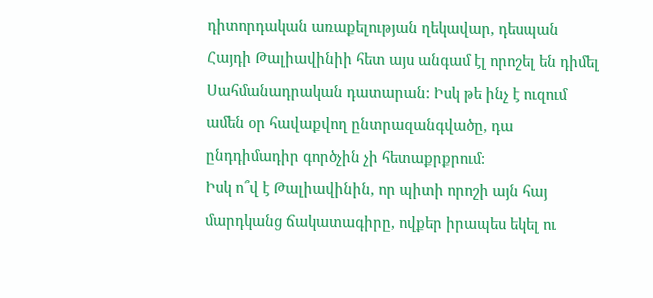դիտորդական առաքելության ղեկավար, դեսպան Հայդի Թալիավինիի հետ այս անգամ էլ որոշել են դիմել Սահմանադրական դատարան: Իսկ թե ինչ է ուզում ամեն օր հավաքվող ընտրազանգվածը, դա ընդդիմադիր գործչին չի հետաքրքրում:
Իսկ ո՞վ է Թալիավինին, որ պիտի որոշի այն հայ մարդկանց ճակատագիրը, ովքեր իրապես եկել ու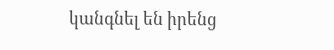կանգնել են իրենց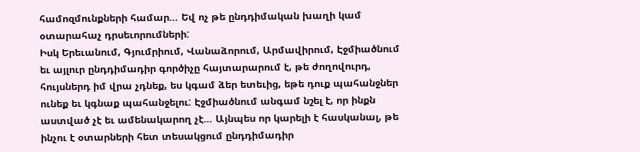համոզմունքների համար… Եվ ոչ թե ընդդիմական խաղի կամ օտարահաչ դրսեւորումների:
Իսկ Երեւանում, Գյումրիում, Վանաձորում, Արմավիրում, Էջմիածնում եւ այլուր ընդդիմադիր գործիչը հայտարարում է, թե ժողովուրդ, հույսներդ իմ վրա չդնեք, ես կգամ ձեր ետեւից, եթե դուք պահանջներ ունեք եւ կգնաք պահանջելու: Էջմիածնում անգամ նշել է, որ ինքն աստված չէ եւ ամենակարող չէ… Այնպես որ կարելի է հասկանալ, թե ինչու է օտարների հետ տեսակցում ընդդիմադիր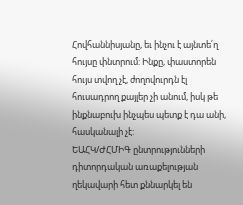Հովհաննիսյանը, եւ ինչու է այնտե՛ղ հույսը փնտրում: Ինքը, փաստորեն հույս տվող չէ, ժողովուրդն էլ հուսադրող քայլեր չի անում, իսկ թե ինքնաբուխ ինչպես պետք է դա անի, հասկանալի չէ:
ԵԱՀԿ/ԺՀՄԻԳ ընտրությունների դիտորդական առաքելության ղեկավարի հետ քննարկել են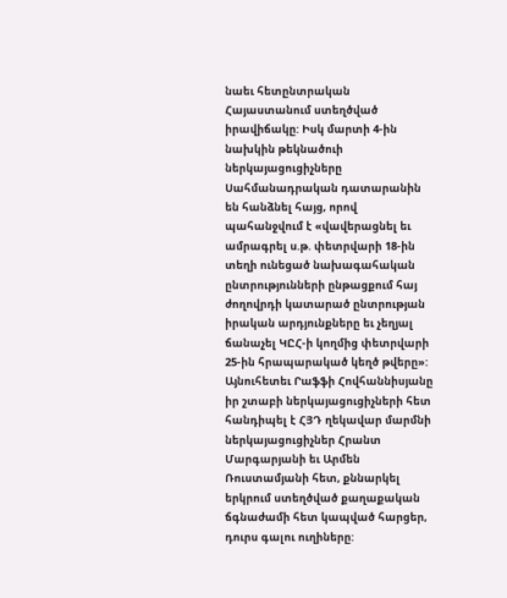նաեւ հետընտրական Հայաստանում ստեղծված իրավիճակը: Իսկ մարտի 4-ին նախկին թեկնածուի ներկայացուցիչները Սահմանադրական դատարանին են հանձնել հայց, որով պահանջվում է «վավերացնել եւ ամրագրել ս.թ. փետրվարի 18-ին տեղի ունեցած նախագահական ընտրությունների ընթացքում հայ ժողովրդի կատարած ընտրության իրական արդյունքները եւ չեղյալ ճանաչել ԿԸՀ-ի կողմից փետրվարի 25-ին հրապարակած կեղծ թվերը»: Այնուհետեւ Րաֆֆի Հովհաննիսյանը իր շտաբի ներկայացուցիչների հետ հանդիպել է ՀՅԴ ղեկավար մարմնի ներկայացուցիչներ Հրանտ Մարգարյանի եւ Արմեն Ռուստամյանի հետ, քննարկել երկրում ստեղծված քաղաքական ճգնաժամի հետ կապված հարցեր, դուրս գալու ուղիները: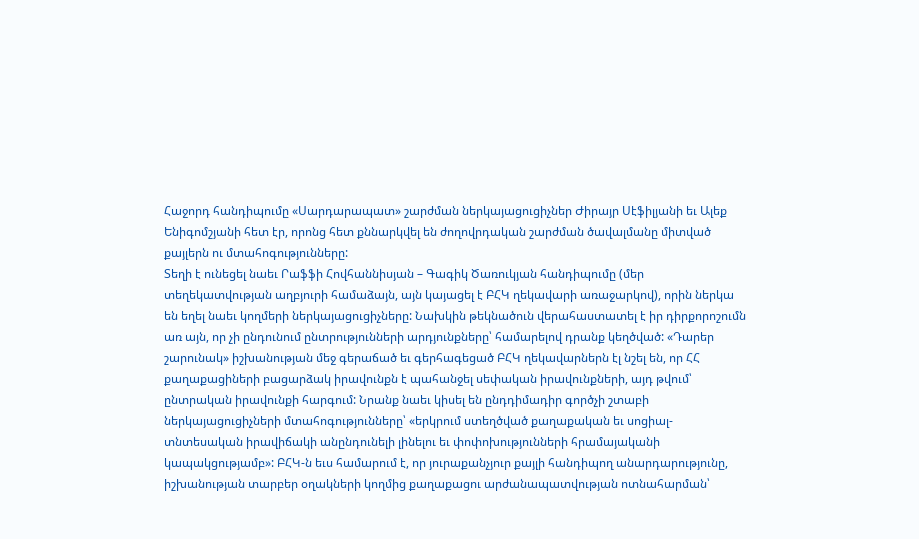Հաջորդ հանդիպումը «Սարդարապատ» շարժման ներկայացուցիչներ Ժիրայր Սէֆիլյանի եւ Ալեք Ենիգոմշյանի հետ էր, որոնց հետ քննարկվել են ժողովրդական շարժման ծավալմանը միտված քայլերն ու մտահոգությունները:
Տեղի է ունեցել նաեւ Րաֆֆի Հովհաննիսյան – Գագիկ Ծառուկյան հանդիպումը (մեր տեղեկատվության աղբյուրի համաձայն, այն կայացել է ԲՀԿ ղեկավարի առաջարկով), որին ներկա են եղել նաեւ կողմերի ներկայացուցիչները: Նախկին թեկնածուն վերահաստատել է իր դիրքորոշումն առ այն, որ չի ընդունում ընտրությունների արդյունքները՝ համարելով դրանք կեղծված: «Դարեր շարունակ» իշխանության մեջ գերաճած եւ գերհագեցած ԲՀԿ ղեկավարներն էլ նշել են, որ ՀՀ քաղաքացիների բացարձակ իրավունքն է պահանջել սեփական իրավունքների, այդ թվում՝ ընտրական իրավունքի հարգում: Նրանք նաեւ կիսել են ընդդիմադիր գործչի շտաբի ներկայացուցիչների մտահոգությունները՝ «երկրում ստեղծված քաղաքական եւ սոցիալ-տնտեսական իրավիճակի անընդունելի լինելու եւ փոփոխությունների հրամայականի կապակցությամբ»: ԲՀԿ-ն եւս համարում է, որ յուրաքանչյուր քայլի հանդիպող անարդարությունը, իշխանության տարբեր օղակների կողմից քաղաքացու արժանապատվության ոտնահարման՝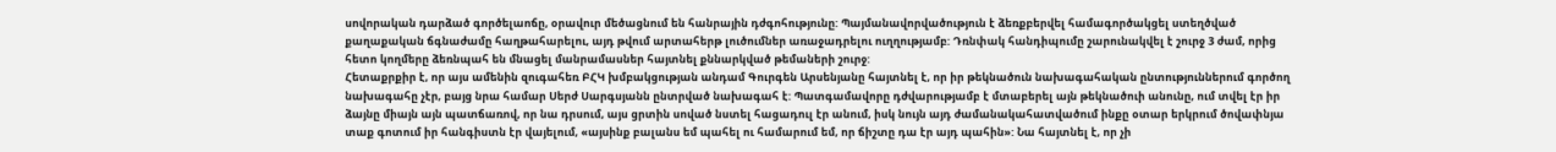սովորական դարձած գործելաոճը, օրավուր մեծացնում են հանրային դժգոհությունը: Պայմանավորվածություն է ձեռքբերվել համագործակցել ստեղծված քաղաքական ճգնաժամը հաղթահարելու, այդ թվում արտահերթ լուծումներ առաջադրելու ուղղությամբ: Դռնփակ հանդիպումը շարունակվել է շուրջ 3 ժամ, որից հետո կողմերը ձեռնպահ են մնացել մանրամասներ հայտնել քննարկված թեմաների շուրջ:
Հետաքրքիր է, որ այս ամենին զուգահեռ ԲՀԿ խմբակցության անդամ Գուրգեն Արսենյանը հայտնել է, որ իր թեկնածուն նախագահական ընտություններում գործող նախագահը չէր, բայց նրա համար Սերժ Սարգսյանն ընտրված նախագահ է: Պատգամավորը դժվարությամբ է մտաբերել այն թեկնածուի անունը, ում տվել էր իր ձայնը միայն այն պատճառով, որ նա դրսում, այս ցրտին սոված նստել հացադուլ էր անում, իսկ նույն այդ ժամանակահատվածում ինքը օտար երկրում ծովափնյա տաք գոտում իր հանգիստն էր վայելում, «այսինք բալանս եմ պահել ու համարում եմ, որ ճիշտը դա էր այդ պահին»: Նա հայտնել է, որ չի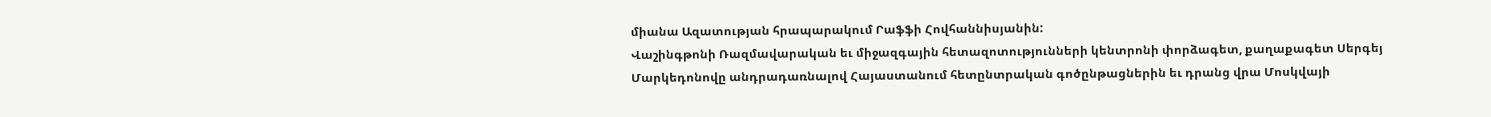միանա Ազատության հրապարակում Րաֆֆի Հովհաննիսյանին:
Վաշինգթոնի Ռազմավարական եւ միջազգային հետազոտությունների կենտրոնի փորձագետ, քաղաքագետ Սերգեյ Մարկեդոնովը անդրադառնալով Հայաստանում հետընտրական գոծընթացներին եւ դրանց վրա Մոսկվայի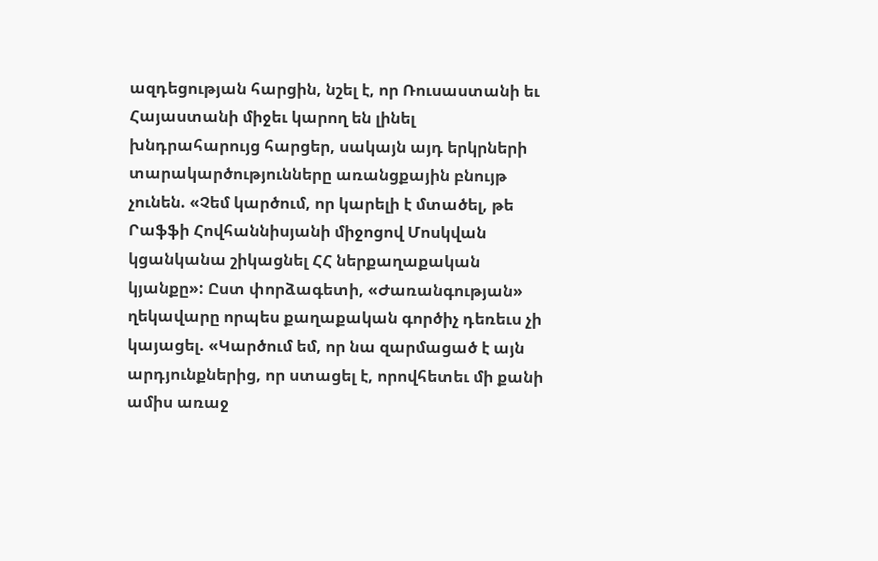ազդեցության հարցին, նշել է, որ Ռուսաստանի եւ Հայաստանի միջեւ կարող են լինել խնդրահարույց հարցեր, սակայն այդ երկրների տարակարծությունները առանցքային բնույթ չունեն. «Չեմ կարծում, որ կարելի է մտածել, թե Րաֆֆի Հովհաննիսյանի միջոցով Մոսկվան կցանկանա շիկացնել ՀՀ ներքաղաքական կյանքը»: Ըստ փորձագետի, «Ժառանգության» ղեկավարը որպես քաղաքական գործիչ դեռեւս չի կայացել. «Կարծում եմ, որ նա զարմացած է այն արդյունքներից, որ ստացել է, որովհետեւ մի քանի ամիս առաջ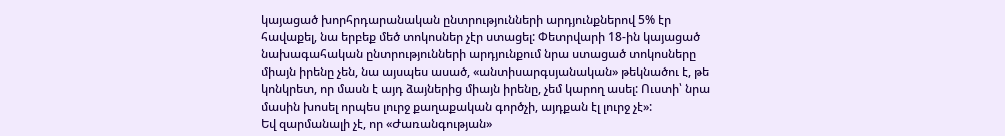կայացած խորհրդարանական ընտրությունների արդյունքներով 5% էր հավաքել, նա երբեք մեծ տոկոսներ չէր ստացել: Փետրվարի 18-ին կայացած նախագահական ընտրությունների արդյունքում նրա ստացած տոկոսները միայն իրենը չեն, նա այսպես ասած, «անտիսարգսյանական» թեկնածու է, թե կոնկրետ, որ մասն է այդ ձայներից միայն իրենը, չեմ կարող ասել: Ուստի՝ նրա մասին խոսել որպես լուրջ քաղաքական գործչի, այդքան էլ լուրջ չէ»:
Եվ զարմանալի չէ, որ «Ժառանգության»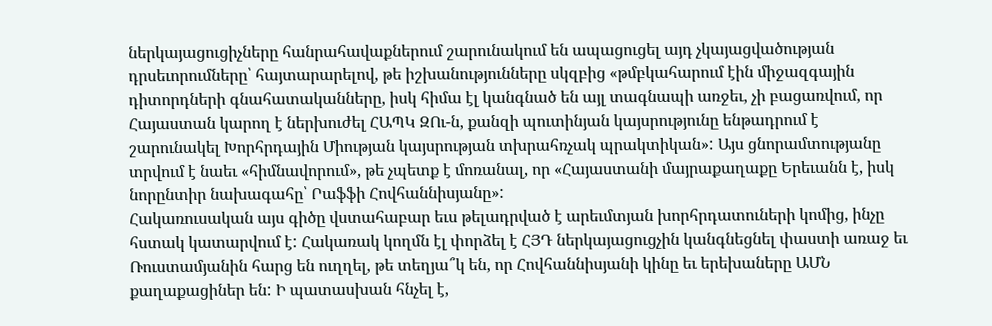ներկայացուցիչները հանրահավաքներում շարունակում են ապացուցել այդ չկայացվածության դրսեւորումները՝ հայտարարելով, թե իշխանությունները սկզբից «թմբկահարում էին միջազգային դիտորդների գնահատականները, իսկ հիմա էլ կանգնած են այլ տագնապի առջեւ, չի բացառվում, որ Հայաստան կարող է ներխուժել ՀԱՊԿ ԶՈւ-ն, քանզի պուտինյան կայսրությունը ենթադրում է շարունակել Խորհրդային Միության կայսրության տխրահռչակ պրակտիկան»: Այս ցնորամտությանը տրվում է նաեւ «հիմնավորում», թե չպետք է մոռանալ, որ «Հայաստանի մայրաքաղաքը Երեւանն է, իսկ նորընտիր նախագահը՝ Րաֆֆի Հովհաննիսյանը»:
Հակառուսական այս գիծը վստահաբար եւս թելադրված է արեւմտյան խորհրդատուների կոմից, ինչը հստակ կատարվում է: Հակառակ կողմն էլ փորձել է ՀՅԴ ներկայացուցչին կանգնեցնել փաստի առաջ եւ Ռուստամյանին հարց են ուղղել, թե տեղյա՞կ են, որ Հովհաննիսյանի կինը եւ երեխաները ԱՄՆ քաղաքացիներ են: Ի պատասխան հնչել է,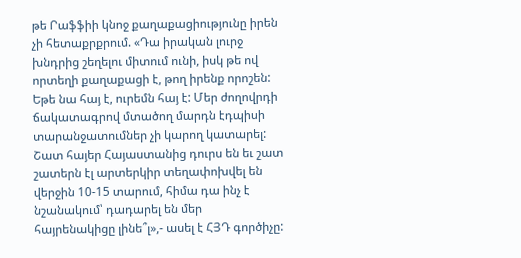թե Րաֆֆիի կնոջ քաղաքացիությունը իրեն չի հետաքրքրում. «Դա իրական լուրջ խնդրից շեղելու միտում ունի, իսկ թե ով որտեղի քաղաքացի է, թող իրենք որոշեն: Եթե նա հայ է, ուրեմն հայ է: Մեր ժողովրդի ճակատագրով մտածող մարդն էդպիսի տարանջատումներ չի կարող կատարել: Շատ հայեր Հայաստանից դուրս են եւ շատ շատերն էլ արտերկիր տեղափոխվել են վերջին 10-15 տարում, հիմա դա ինչ է նշանակում՝ դադարել են մեր հայրենակիցը լինե՞լ»,- ասել է ՀՅԴ գործիչը: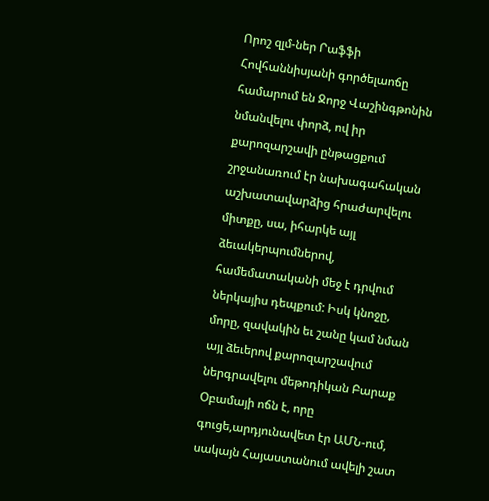Որոշ զլմ-ներ Րաֆֆի Հովհաննիսյանի գործելաոճը համարում են Ջորջ Վաշինգթոնին նմանվելու փորձ, ով իր քարոզարշավի ընթացքում շրջանառում էր նախագահական աշխատավարձից հրաժարվելու միտքը, սա, իհարկե այլ ձեւակերպումներով, համեմատականի մեջ է դրվում ներկայիս դեպքում: Իսկ կնոջը, մորը, զավակին եւ շանը կամ նման այլ ձեւերով քարոզարշավում ներգրավելու մեթոդիկան Բարաք Օբամայի ոճն է, որը գուցե,արդյունավետ էր ԱՄՆ-ում, սակայն Հայաստանում ավելի շատ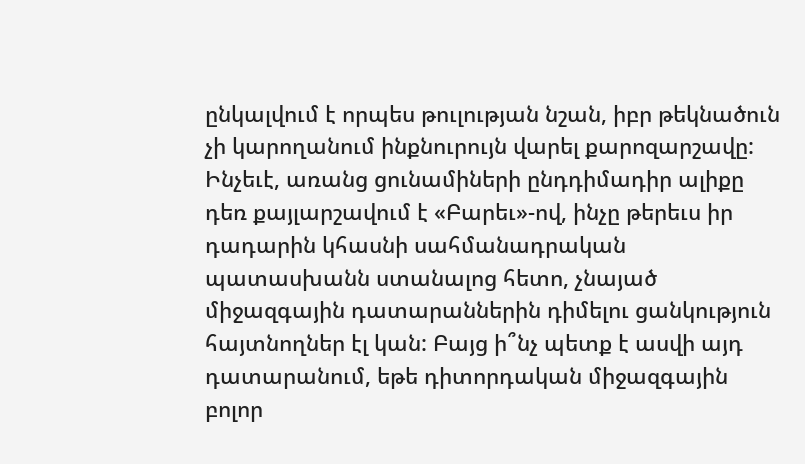ընկալվում է որպես թուլության նշան, իբր թեկնածուն չի կարողանում ինքնուրույն վարել քարոզարշավը:
Ինչեւէ, առանց ցունամիների ընդդիմադիր ալիքը դեռ քայլարշավում է «Բարեւ»-ով, ինչը թերեւս իր դադարին կհասնի սահմանադրական պատասխանն ստանալոց հետո, չնայած միջազգային դատարաններին դիմելու ցանկություն հայտնողներ էլ կան: Բայց ի՞նչ պետք է ասվի այդ դատարանում, եթե դիտորդական միջազգային բոլոր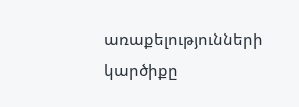առաքելությունների կարծիքը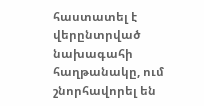հաստատել է վերընտրված նախագահի հաղթանակը, ում շնորհավորել են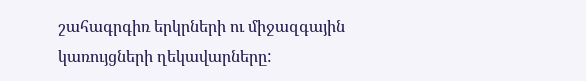շահագրգիռ երկրների ու միջազգային կառույցների ղեկավարները: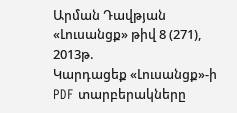Արման Դավթյան
«Լուսանցք» թիվ 8 (271), 2013թ.
Կարդացեք «Լուսանցք»-ի PDF տարբերակները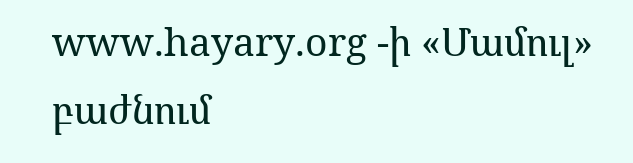www.hayary.org -ի «Մամուլ» բաժնում